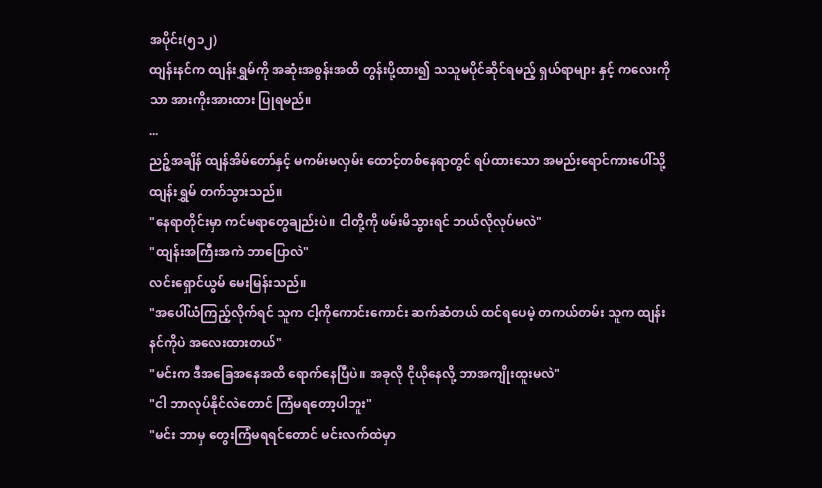အပိုင်း(၅၁၂)
ထျန်းနင်က ထျန်းရွှမ်ကို အဆုံးအစွန်းအထိ တွန်းပို့ထား၍ သသူမပိုင်ဆိုင်ရမည့် ရှယ်ရာများ နှင့် ကလေးကိုသာ အားကိုးအားထား ပြုရမည်။
...
ညဉ့်အချိန် ထျန်အိမ်တော်နှင့် မကမ်းမလှမ်း ထောင့်တစ်နေရာတွင် ရပ်ထားသော အမည်းရောင်ကားပေါ်သို့ ထျန်းရွှမ် တက်သွားသည်။
"နေရာတိုင်းမှာ ကင်မရာတွေချည်းပဲ။ ငါတို့ကို ဖမ်းမိသွားရင် ဘယ်လိုလုပ်မလဲ"
"ထျန်းအကြီးအကဲ ဘာပြောလဲ"
လင်းရှောင်ယွမ် မေးမြန်းသည်။
"အပေါ်ယံကြည့်လိုက်ရင် သူက ငါ့ကိုကောင်းကောင်း ဆက်ဆံတယ် ထင်ရပေမဲ့ တကယ်တမ်း သူက ထျန်းနင်ကိုပဲ အလေးထားတယ်"
"မင်းက ဒီအခြေအနေအထိ ရောက်နေပြီပဲ။ အခုလို ငိုယိုနေလို့ ဘာအကျိုးထူးမလဲ"
"ငါ ဘာလုပ်နိုင်လဲတောင် ကြံမရတော့ပါဘူး"
"မင်း ဘာမှ တွေးကြံမရရင်တောင် မင်းလက်ထဲမှာ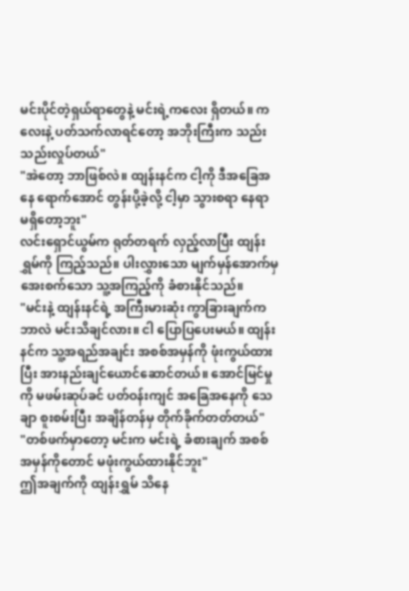မင်းပိုင်တဲ့ရှယ်ရာတွေနဲ့ မင်းရဲ့ကလေး ရှိတယ်။ ကလေးနဲ့ ပတ်သက်လာရင်တော့ အဘိုးကြီးက သည်းသည်းလှုပ်တယ်"
"အဲတော့ ဘာဖြစ်လဲ။ ထျန်းနင်က ငါ့ကို ဒီအခြေအနေ ရောက်အောင် တွန်းပို့ခဲ့လို့ ငါ့မှာ သွားစရာ နေရာ မရှိတော့ဘူး"
လင်းရှောင်ယွမ်က ရုတ်တရက် လှည့်လာပြီး ထျန်းရွှမ်ကို ကြည့်သည်။ ပါးလွှားသော မျက်မှန်အောက်မှ အေးစက်သော သူ့အကြည့်ကို ခံစားနိုင်သည်။
"မင်းနဲ့ ထျန်းနင်ရဲ့ အကြီးမားဆုံး ကွာခြားချက်က ဘာလဲ မင်းသိချင်လား။ ငါ ပြောပြပေးမယ်။ ထျန်းနင်က သူ့အရည်အချင်း အစစ်အမှန်ကို ဖုံးကွယ်ထားပြီး အားနည်းချင်ယောင်ဆောင်တယ်။ အောင်မြင်မှုကို မဖမ်းဆုပ်ခင် ပတ်ဝန်းကျင် အခြေအနေကို သေချာ စူးစမ်းပြီး အချိန်တန်မှ တိုက်ခိုက်တတ်တယ်"
"တစ်ဖက်မှာတော့ မင်းက မင်းရဲ့ ခံစားချက် အစစ်အမှန်ကိုတောင် မဖုံးကွယ်ထားနိုင်ဘူး"
ဤအချက်ကို ထျန်းရွှမ် သိနေ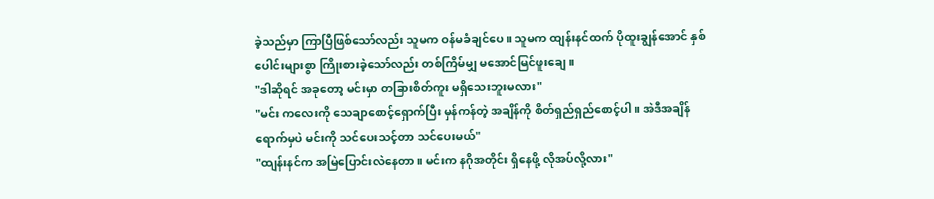ခဲ့သည်မှာ ကြာပြီဖြစ်သော်လည်း သူမက ဝန်မခံချင်ပေ။ သူမက ထျန်းနင်ထက် ပိုထူးချွန်အောင် နှစ်ပေါင်းများစွာ ကြိုးစားခဲ့သော်လည်း တစ်ကြိမ်မျှ မအောင်မြင်ဖူးချေ။
"ဒါဆိုရင် အခုတော့ မင်းမှာ တခြားစိတ်ကူး မရှိသေးဘူးမလား"
"မင်း ကလေးကို သေချာစောင့်ရှောက်ပြီး မှန်ကန်တဲ့ အချိန်ကို စိတ်ရှည်ရှည်စောင့်ပါ။ အဲဒီအချိန်ရောက်မှပဲ မင်းကို သင်ပေးသင့်တာ သင်ပေးမယ်"
"ထျန်းနင်က အမြဲပြောင်းလဲနေတာ။ မင်းက နဂိုအတိုင်း ရှိနေဖို့ လိုအပ်လို့လား"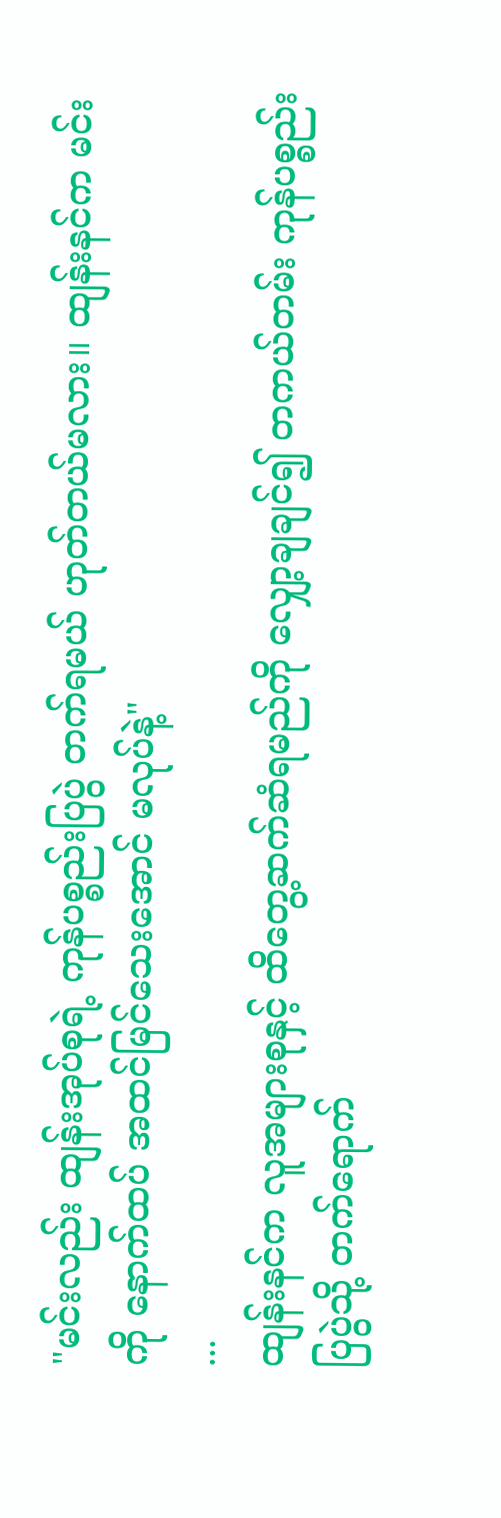"မင်းလည်း ထျန်းအုပ်စုရဲ့ ကုန်ပစ္စည်းပြပွဲ တက်ရမယ် ဟုတ်တယ်မလား။ ထျန်းနင်က မင်းကို နောက်ထပ် အထင်မြင်သေးအောင် မလုပ်နဲ့"
...
ထျန်းနင်က လူအများစုနှင့် ထိတွေ့ဆက်ဆံရမည်ကို လျှော့ချချင်၍ တကယ်တမ်း ကုန်ပစ္စည်းပြပွဲသို့ တက်ရောက်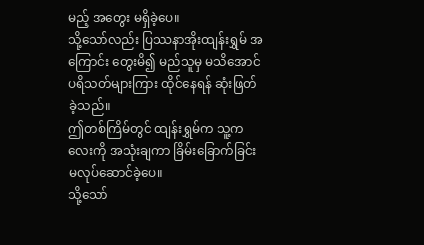မည့် အတွေး မရှိခဲ့ပေ။
သို့သော်လည်း ပြဿနာအိုးထျန်းရွှမ် အကြောင်း တွေးမိ၍ မည်သူမှ မသိအောင် ပရိသတ်များကြား ထိုင်နေရန် ဆုံးဖြတ်ခဲ့သည်။
ဤတစ်ကြိမ်တွင် ထျန်းရွှမ်က သူ့ကလေးကို အသုံးချကာ ခြိမ်းခြောက်ခြင်း မလုပ်ဆောင်ခဲ့ပေ။
သို့သော်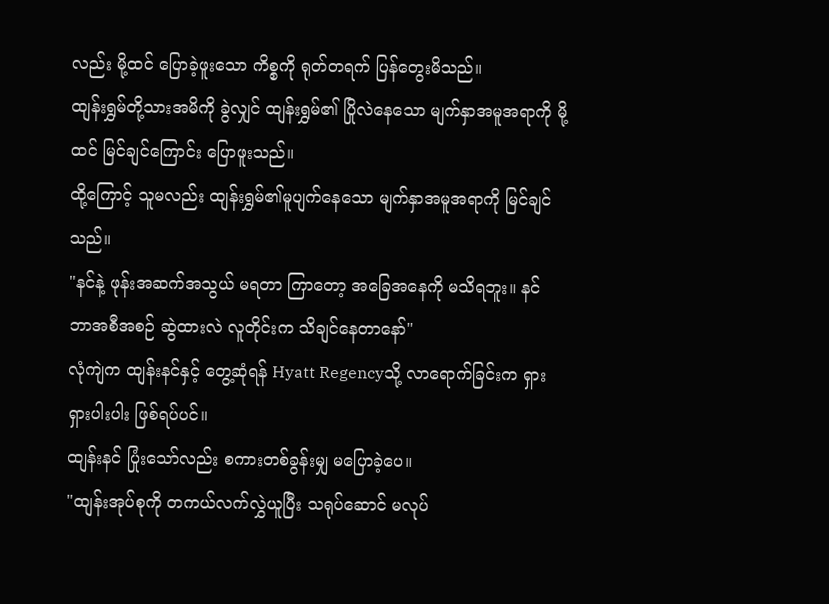လည်း မို့ထင် ပြောခဲ့ဖူးသော ကိစ္စကို ရုတ်တရက် ပြန်တွေးမိသည်။
ထျန်းရွှမ်တို့သားအမိကို ခွဲလျှင် ထျန်းရွှမ်၏ ပြိုလဲနေသော မျက်နှာအမူအရာကို မို့ထင် မြင်ချင်ကြောင်း ပြောဖူးသည်။
ထို့ကြောင့် သူမလည်း ထျန်းရွှမ်၏မူပျက်နေသော မျက်နှာအမူအရာကို မြင်ချင်သည်။
"နင်နဲ့ ဖုန်းအဆက်အသွယ် မရတာ ကြာတော့ အခြေအနေကို မသိရဘူး။ နင် ဘာအစီအစဉ် ဆွဲထားလဲ လူတိုင်းက သိချင်နေတာနော်"
လုံကျဲက ထျန်းနင်နှင့် တွေ့ဆုံရန် Hyatt Regencyသို့ လာရောက်ခြင်းက ရှားရှားပါးပါး ဖြစ်ရပ်ပင်။
ထျန်းနင် ပြုံးသော်လည်း စကားတစ်ခွန်းမျှ မပြောခဲ့ပေ။
"ထျန်းအုပ်စုကို တကယ်လက်လွှဲယူပြီး သရုပ်ဆောင် မလုပ်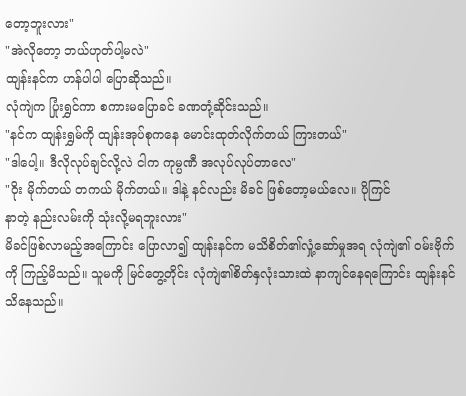တော့ဘူးလား"
"အဲလိုတော့ ဘယ်ဟုတ်ပါ့မလဲ"
ထျန်းနင်က ဟန်ပါပါ ပြောဆိုသည်။
လုံကျဲက ပြုံးရွှင်ကာ စကားမပြောခင် ခဏတုံ့ဆိုင်းသည်။
"နင်က ထျန်းရွှမ်ကို ထျန်းအုပ်စုကနေ မောင်းထုတ်လိုက်တယ် ကြားတယ်"
"ဒါပေါ့။ ဒီလိုလုပ်ချင်လို့လဲ ငါက ကုမ္ပဏီ အလုပ်လုပ်တာလေ"
"ဝိုး မိုက်တယ် တကယ် မိုက်တယ်။ ဒါနဲ့ နင်လည်း မိခင် ဖြစ်တော့မယ်လေ။ ပိုကြင်
နာတဲ့ နည်းလမ်းကို သုံးလို့မရဘူးလား"
မိခင်ဖြစ်လာမည့်အကြောင်း ပြောလာ၍ ထျန်းနင်က မသိစိတ်၏လှုံ့ဆော်မှုအရ လုံကျဲ၏ ဝမ်းဗိုက်ကို ကြည့်မိသည်။ သူမကို မြင်တွေ့တိုင်း လုံကျဲ၏စိတ်နှလုံးသားထဲ နာကျင်နေရကြောင်း ထျန်းနင် သိနေသည်။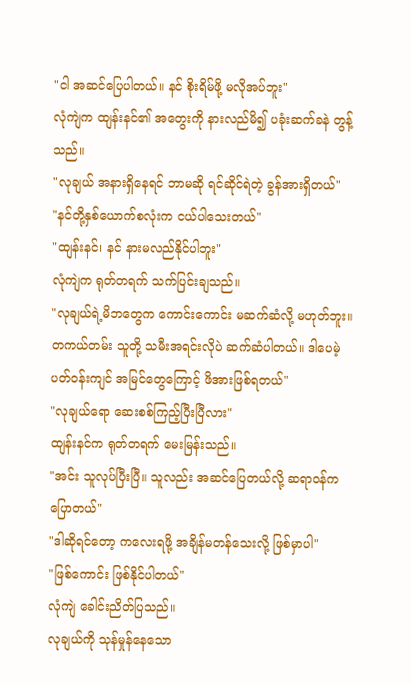"ငါ အဆင်ပြေပါတယ်။ နင် စိုးရိမ်ဖို့ မလိုအပ်ဘူး"
လုံကျဲက ထျန်းနင်၏ အတွေးကို နားလည်မိ၍ ပခုံးဆက်ခနဲ တွန့်သည်။
"လုချယ် အနားရှိနေရင် ဘာမဆို ရင်ဆိုင်ရဲတဲ့ ခွန်အားရှိတယ်"
"နင်တို့နှစ်ယောက်စလုံးက ငယ်ပါသေးတယ်"
"ထျန်းနင်၊ နင် နားမလည်နိုင်ပါဘူး"
လုံကျဲက ရုတ်တရက် သက်ပြင်းချသည်။
"လုချယ်ရဲ့မိဘတွေက ကောင်းကောင်း မဆက်ဆံလို့ မဟုတ်ဘူး။ တကယ်တမ်း သူတို့ သမီးအရင်းလိုပဲ ဆက်ဆံပါတယ်။ ဒါပေမဲ့ ပတ်ဝန်းကျင် အမြင်တွေကြောင့် ဖိအားဖြစ်ရတယ်"
"လုချယ်ရော ဆေးစစ်ကြည့်ပြီးပြီလား"
ထျန်းနင်က ရုတ်တရက် မေးမြန်းသည်။
"အင်း သူလုပ်ပြီးပြီ။ သူလည်း အဆင်ပြေတယ်လို့ ဆရာဝန်က ပြောတယ်"
"ဒါဆိုရင်တော့ ကလေးရဖို့ အချိန်မတန်သေးလို့ ဖြစ်မှာပါ"
"ဖြစ်ကောင်း ဖြစ်နိုင်ပါတယ်"
လုံကျဲ ခေါင်းညိတ်ပြသည်။
လုချယ်ကို သုန်မှုန်နေသော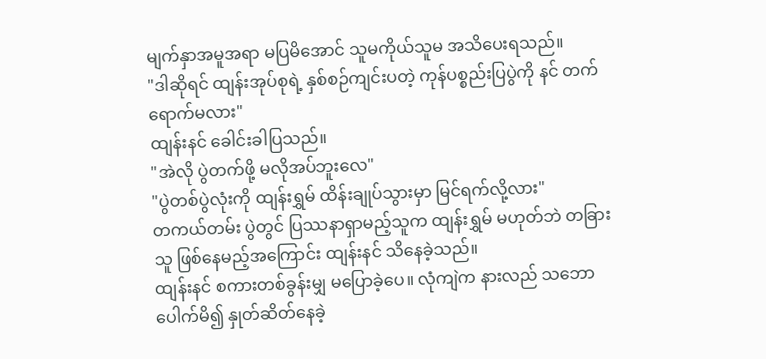မျက်နှာအမူအရာ မပြမိအောင် သူမကိုယ်သူမ အသိပေးရသည်။
"ဒါဆိုရင် ထျန်းအုပ်စုရဲ့ နှစ်စဉ်ကျင်းပတဲ့ ကုန်ပစ္စည်းပြပွဲကို နင် တက်ရောက်မလား"
ထျန်းနင် ခေါင်းခါပြသည်။
"အဲလို ပွဲတက်ဖို့ မလိုအပ်ဘူးလေ"
"ပွဲတစ်ပွဲလုံးကို ထျန်းရွှမ် ထိန်းချုပ်သွားမှာ မြင်ရက်လို့လား"
တကယ်တမ်း ပွဲတွင် ပြဿနာရှာမည့်သူက ထျန်းရွှမ် မဟုတ်ဘဲ တခြားသူ ဖြစ်နေမည့်အကြောင်း ထျန်းနင် သိနေခဲ့သည်။
ထျန်းနင် စကားတစ်ခွန်းမျှ မပြောခဲ့ပေ။ လုံကျဲက နားလည် သဘောပေါက်မိ၍ နှုတ်ဆိတ်နေခဲ့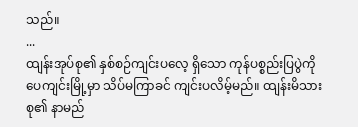သည်။
...
ထျန်းအုပ်စု၏ နှစ်စဉ်ကျင်းပလေ့ ရှိသော ကုန်ပစ္စည်းပြပွဲကို ပေကျင်းမြို့မှာ သိပ်မကြာခင် ကျင်းပလိမ့်မည်။ ထျန်းမိသားစု၏ နာမည်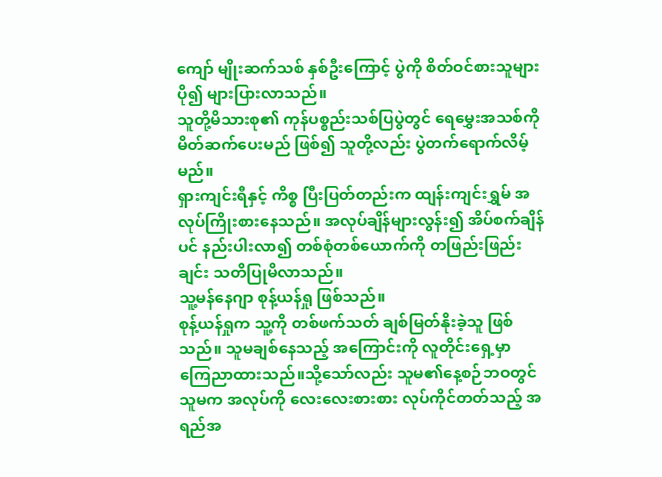ကျော် မျိုးဆက်သစ် နှစ်ဦးကြောင့် ပွဲကို စိတ်ဝင်စားသူများ ပို၍ များပြားလာသည်။
သူတို့မိသားစု၏ ကုန်ပစ္စည်းသစ်ပြပွဲတွင် ရေမွှေးအသစ်ကို မိတ်ဆက်ပေးမည် ဖြစ်၍ သူတို့လည်း ပွဲတက်ရောက်လိမ့်မည်။
ရှားကျင်းရီနှင့် ကိစ္စ ပြီးပြတ်တည်းက ထျန်းကျင်းရွှမ် အလုပ်ကြိုးစားနေသည်။ အလုပ်ချိန်များလွန်း၍ အိပ်စက်ချိန်ပင် နည်းပါးလာ၍ တစ်စုံတစ်ယောက်ကို တဖြည်းဖြည်းချင်း သတိပြုမိလာသည်။
သူ့မန်နေဂျာ စုန့်ယန်ရှု ဖြစ်သည်။
စုန့်ယန်ရှုက သူ့ကို တစ်ဖက်သတ် ချစ်မြတ်နိုးခဲ့သူ ဖြစ်သည်။ သူမချစ်နေသည့် အကြောင်းကို လူတိုင်းရှေ့မှာ ကြေညာထားသည်။သို့သော်လည်း သူမ၏နေ့စဉ်ဘဝတွင် သူမက အလုပ်ကို လေးလေးစားစား လုပ်ကိုင်တတ်သည့် အရည်အ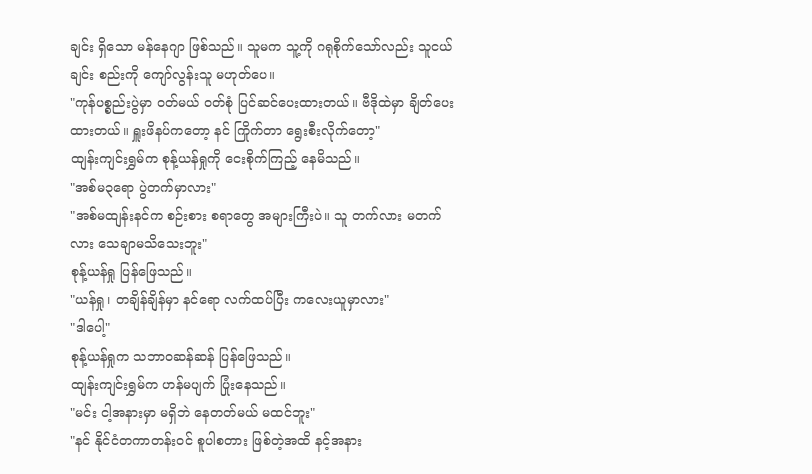ချင်း ရှိသော မန်နေဂျာ ဖြစ်သည်။ သူမက သူ့ကို ဂရုစိုက်သော်လည်း သူငယ်ချင်း စည်းကို ကျော်လွန်းသူ မဟုတ်ပေ။
"ကုန်ပစ္စည်းပွဲမှာ ဝတ်မယ် ဝတ်စုံ ပြင်ဆင်ပေးထားတယ်။ ဗီဒိုထဲမှာ ချိတ်ပေးထားတယ်။ ရှူးဖိနပ်ကတော့ နင် ကြိုက်တာ ရွေးစီးလိုက်တော့"
ထျန်းကျင်းရွှမ်က စုန့်ယန်ရှုကို ငေးစိုက်ကြည့် နေမိသည်။
"အစ်မ၃ရော ပွဲတက်မှာလား"
"အစ်မထျန်းနင်က စဉ်းစား စရာတွေ အများကြီးပဲ။ သူ တက်လား မတက်လား သေချာမသိသေးဘူး"
စုန့်ယန်ရှု ပြန်ဖြေသည်။
"ယန်ရှု၊ တချိန်ချိန်မှာ နင်ရော လက်ထပ်ပြီး ကလေးယူမှာလား"
"ဒါပေါ့"
စုန့်ယန်ရှုက သဘာဝဆန်ဆန် ပြန်ဖြေသည်။
ထျန်းကျင်းရွှမ်က ဟန်မပျက် ပြုံးနေသည်။
"မင်း ငါ့အနားမှာ မရှိဘဲ နေတတ်မယ် မထင်ဘူး"
"နင် နိုင်ငံတကာတန်းဝင် စူပါစတား ဖြစ်တဲ့အထိ နင့်အနား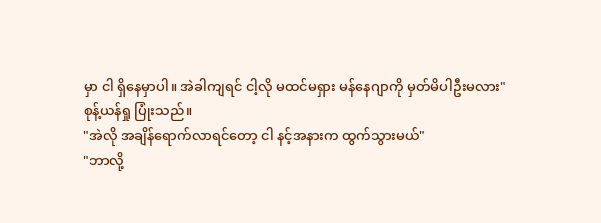မှာ ငါ ရှိနေမှာပါ။ အဲခါကျရင် ငါ့လို မထင်မရှား မန်နေဂျာကို မှတ်မိပါဦးမလား"
စုန့်ယန်ရှု ပြုံးသည်။
"အဲလို အချိန်ရောက်လာရင်တော့ ငါ နင့်အနားက ထွက်သွားမယ်"
"ဘာလို့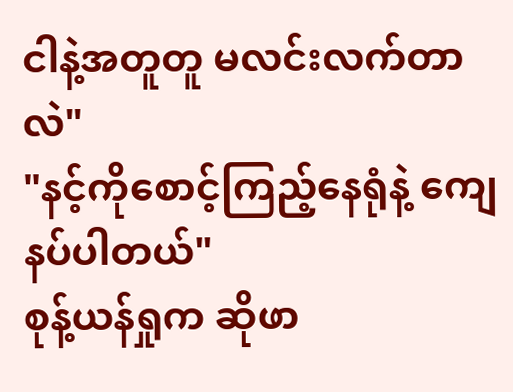ငါနဲ့အတူတူ မလင်းလက်တာလဲ"
"နင့်ကိုစောင့်ကြည့်နေရုံနဲ့ ကျေနပ်ပါတယ်"
စုန့်ယန်ရှုက ဆိုဖာ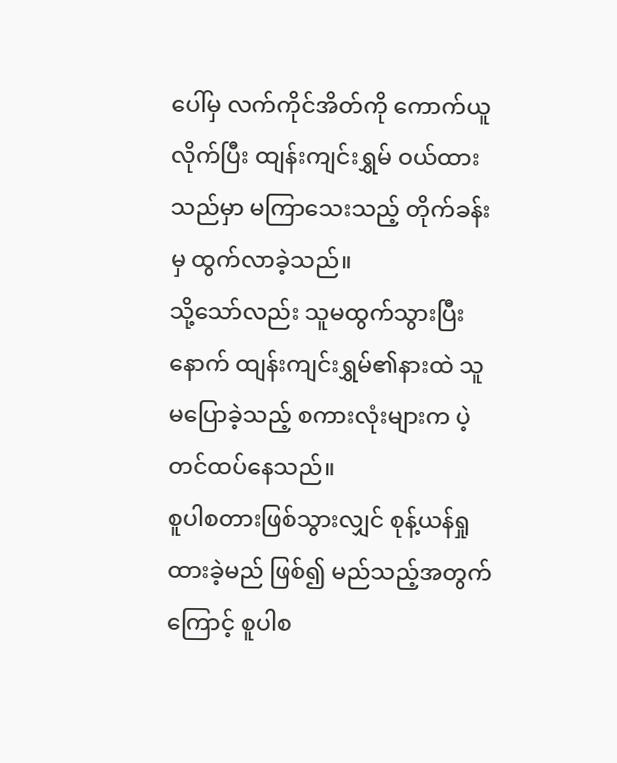ပေါ်မှ လက်ကိုင်အိတ်ကို ကောက်ယူလိုက်ပြီး ထျန်းကျင်းရွှမ် ဝယ်ထားသည်မှာ မကြာသေးသည့် တိုက်ခန်းမှ ထွက်လာခဲ့သည်။
သို့သော်လည်း သူမထွက်သွားပြီးနောက် ထျန်းကျင်းရွှမ်၏နားထဲ သူမပြောခဲ့သည့် စကားလုံးများက ပဲ့တင်ထပ်နေသည်။
စူပါစတားဖြစ်သွားလျှင် စုန့်ယန်ရှု ထားခဲ့မည် ဖြစ်၍ မည်သည့်အတွက်ကြောင့် စူပါစ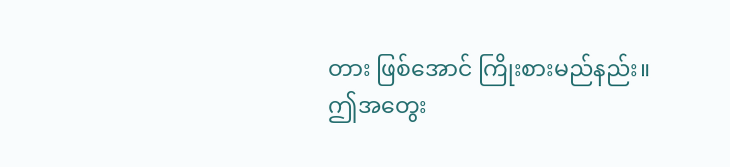တား ဖြစ်အောင် ကြိုးစားမည်နည်း။
ဤအတွေး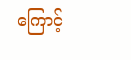ကြောင့်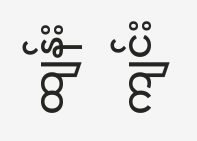ထျန်းကျင်း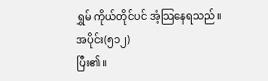ရွှမ် ကိုယ်တိုင်ပင် အံ့သြနေရသည်။
အပိုင်း(၅၁၂)
ပြီး၏။